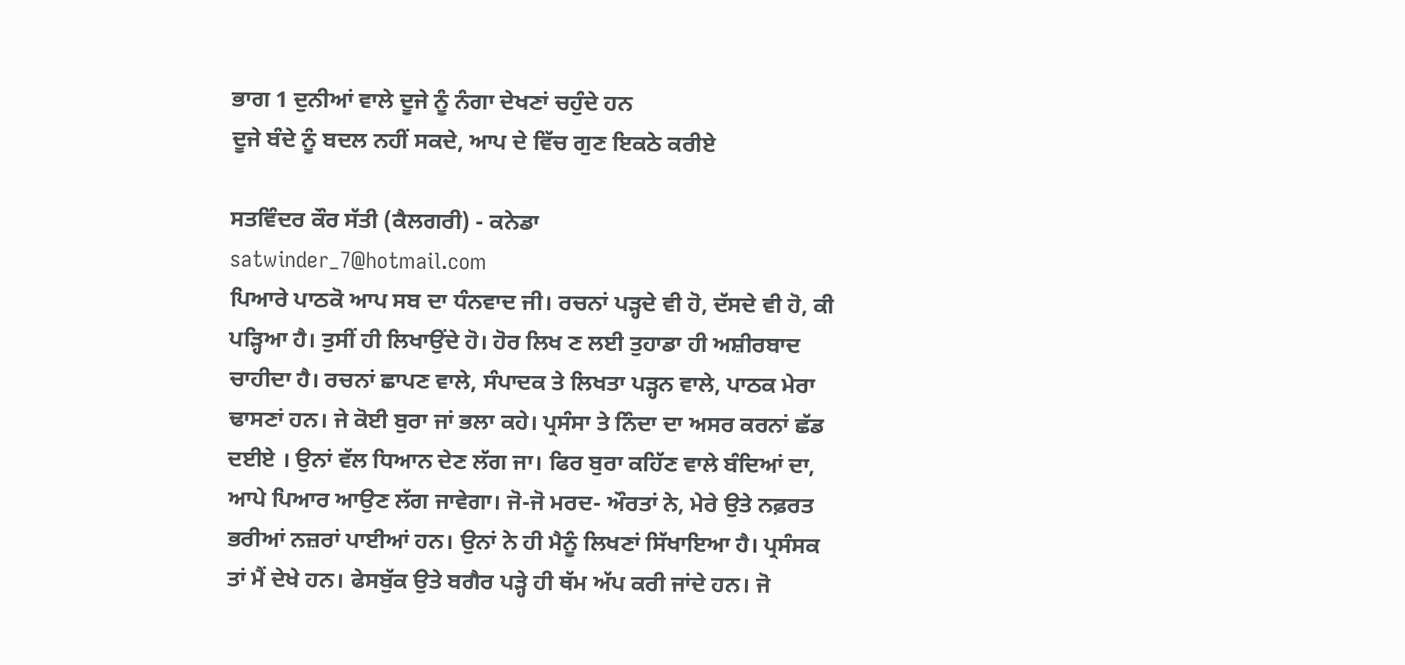ਭਾਗ 1 ਦੁਨੀਆਂ ਵਾਲੇ ਦੂਜੇ ਨੂੰ ਨੰਗਾ ਦੇਖਣਾਂ ਚਹੁੰਦੇ ਹਨ
ਦੂਜੇ ਬੰਦੇ ਨੂੰ ਬਦਲ ਨਹੀਂ ਸਕਦੇ, ਆਪ ਦੇ ਵਿੱਚ ਗੁਣ ਇਕਠੇ ਕਰੀਏ

ਸਤਵਿੰਦਰ ਕੌਰ ਸੱਤੀ (ਕੈਲਗਰੀ) - ਕਨੇਡਾ
satwinder_7@hotmail.com
ਪਿਆਰੇ ਪਾਠਕੋ ਆਪ ਸਬ ਦਾ ਧੰਨਵਾਦ ਜੀ। ਰਚਨਾਂ ਪੜ੍ਹਦੇ ਵੀ ਹੋ, ਦੱਸਦੇ ਵੀ ਹੋ, ਕੀ ਪੜ੍ਹਿਆ ਹੈ। ਤੁਸੀਂ ਹੀ ਲਿਖਾਉਂਦੇ ਹੋ। ਹੋਰ ਲਿਖ ਣ ਲਈ ਤੁਹਾਡਾ ਹੀ ਅਸ਼ੀਰਬਾਦ ਚਾਹੀਦਾ ਹੈ। ਰਚਨਾਂ ਛਾਪਣ ਵਾਲੇ, ਸੰਪਾਦਕ ਤੇ ਲਿਖਤਾ ਪੜ੍ਹਨ ਵਾਲੇ, ਪਾਠਕ ਮੇਰਾ ਢਾਸਣਾਂ ਹਨ। ਜੇ ਕੋਈ ਬੁਰਾ ਜਾਂ ਭਲਾ ਕਹੇ। ਪ੍ਰਸੰਸਾ ਤੇ ਨਿੰਦਾ ਦਾ ਅਸਰ ਕਰਨਾਂ ਛੱਡ ਦਈਏ । ਉਨਾਂ ਵੱਲ ਧਿਆਨ ਦੇਣ ਲੱਗ ਜਾ। ਫਿਰ ਬੁਰਾ ਕਹਿੱਣ ਵਾਲੇ ਬੰਦਿਆਂ ਦਾ, ਆਪੇ ਪਿਆਰ ਆਉਣ ਲੱਗ ਜਾਵੇਗਾ। ਜੋ-ਜੋ ਮਰਦ- ਔਰਤਾਂ ਨੇ, ਮੇਰੇ ਉਤੇ ਨਫ਼ਰਤ ਭਰੀਆਂ ਨਜ਼ਰਾਂ ਪਾਈਆਂ ਹਨ। ਉਨਾਂ ਨੇ ਹੀ ਮੈਨੂੰ ਲਿਖਣਾਂ ਸਿੱਖਾਇਆ ਹੈ। ਪ੍ਰਸੰਸਕ ਤਾਂ ਮੈਂ ਦੇਖੇ ਹਨ। ਫੇਸਬੁੱਕ ਉਤੇ ਬਗੈਰ ਪੜ੍ਹੇ ਹੀ ਥੱਮ ਅੱਪ ਕਰੀ ਜਾਂਦੇ ਹਨ। ਜੋ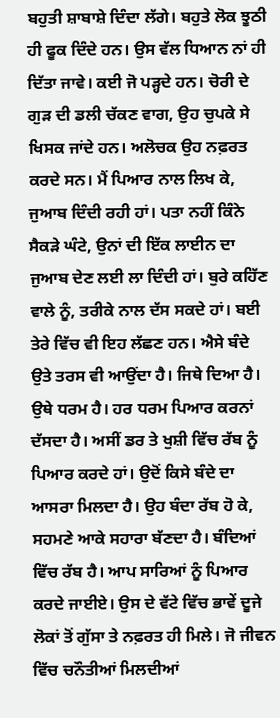ਬਹੁਤੀ ਸ਼ਾਬਾਸ਼ੇ ਦਿੰਦਾ ਲੱਗੇ। ਬਹੁਤੇ ਲੋਕ ਝੂਠੀ ਹੀ ਫੂਕ ਦਿੰਦੇ ਹਨ। ਉਸ ਵੱਲ ਧਿਆਨ ਨਾਂ ਹੀ ਦਿੱਤਾ ਜਾਵੇ। ਕਈ ਜੋ ਪੜ੍ਹਦੇ ਹਨ। ਚੋਰੀ ਦੇ ਗੁੜ ਦੀ ਡਲੀ ਚੱਕਣ ਵਾਗ, ਉਹ ਚੁਪਕੇ ਸੇ ਖਿਸਕ ਜਾਂਦੇ ਹਨ। ਅਲੋਚਕ ਉਹ ਨਫ਼ਰਤ ਕਰਦੇ ਸਨ। ਮੈਂ ਪਿਆਰ ਨਾਲ ਲਿਖ ਕੇ, ਜੁਆਬ ਦਿੰਦੀ ਰਹੀ ਹਾਂ। ਪਤਾ ਨਹੀਂ ਕਿੰਨੇ ਸੈਕੜੇ ਘੰਟੇ, ਉਨਾਂ ਦੀ ਇੱਕ ਲਾਈਨ ਦਾ ਜੁਆਬ ਦੇਣ ਲਈ ਲਾ ਦਿੰਦੀ ਹਾਂ। ਬੁਰੇ ਕਹਿੱਣ ਵਾਲੇ ਨੂੰ, ਤਰੀਕੇ ਨਾਲ ਦੱਸ ਸਕਦੇ ਹਾਂ। ਬਈ ਤੇਰੇ ਵਿੱਚ ਵੀ ਇਹ ਲੱਛਣ ਹਨ। ਐਸੇ ਬੰਦੇ ਉਤੇ ਤਰਸ ਵੀ ਆਉਂਦਾ ਹੈ। ਜਿਥੇ ਦਿਆ ਹੈ। ਉਥੇ ਧਰਮ ਹੈ। ਹਰ ਧਰਮ ਪਿਆਰ ਕਰਨਾਂ ਦੱਸਦਾ ਹੈ। ਅਸੀਂ ਡਰ ਤੇ ਖੁਸ਼ੀ ਵਿੱਚ ਰੱਬ ਨੂੰ ਪਿਆਰ ਕਰਦੇ ਹਾਂ। ਉਦੋਂ ਕਿਸੇ ਬੰਦੇ ਦਾ ਆਸਰਾ ਮਿਲਦਾ ਹੈ। ਉਹ ਬੰਦਾ ਰੱਬ ਹੋ ਕੇ, ਸਹਮਣੇ ਆਕੇ ਸਹਾਰਾ ਬੱਣਦਾ ਹੈ। ਬੰਦਿਆਂ ਵਿੱਚ ਰੱਬ ਹੈ। ਆਪ ਸਾਰਿਆਂ ਨੂੰ ਪਿਆਰ ਕਰਦੇ ਜਾਈਏ। ਉਸ ਦੇ ਵੱਟੇ ਵਿੱਚ ਭਾਵੇਂ ਦੂਜੇ ਲੋਕਾਂ ਤੋਂ ਗੁੱਸਾ ਤੇ ਨਫ਼ਰਤ ਹੀ ਮਿਲੇ। ਜੋ ਜੀਵਨ ਵਿੱਚ ਚਨੌਤੀਆਂ ਮਿਲਦੀਆਂ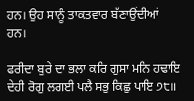ਹਨ। ਉਹ ਸਾਨੂੰ ਤਾਕਤਵਾਰ ਬੱਣਾਉਂਦੀਆਂ ਹਨ।

ਫਰੀਦਾ ਬੁਰੇ ਦਾ ਭਲਾ ਕਰਿ ਗੁਸਾ ਮਨਿ ਹਢਾਇ ਦੇਹੀ ਰੋਗੁ ਲਗਈ ਪਲੈ ਸਭੁ ਕਿਛੁ ਪਾਇ ੭੮॥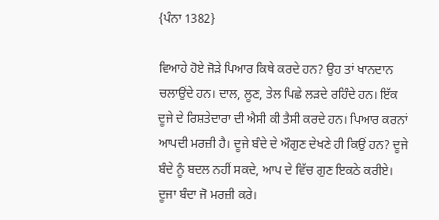{ਪੰਨਾ 1382}

ਵਿਆਹੇ ਹੋਏ ਜੋੜੇ ਪਿਆਰ ਕਿਥੇ ਕਰਦੇ ਹਨ? ਉਹ ਤਾਂ ਖਾਨਦਾਨ ਚਲਾਉਂਦੇ ਹਨ। ਦਾਲ, ਲੂਣ, ਤੇਲ ਪਿਛੇ ਲੜਦੇ ਰਹਿੰਦੇ ਹਨ। ਇੱਕ ਦੂਜੇ ਦੇ ਰਿਸ਼ਤੇਦਾਰਾ ਦੀ ਐਸੀ ਕੀ ਤੈਸੀ ਕਰਦੇ ਹਨ। ਪਿਆਰ ਕਰਨਾਂ ਆਪਦੀ ਮਰਜ਼ੀ ਹੈ। ਦੂਜੇ ਬੰਦੇ ਦੇ ਔਗੁਣ ਦੇਖਣੇ ਹੀ ਕਿਉਂ ਹਨ? ਦੂਜੇ ਬੰਦੇ ਨੂੰ ਬਦਲ ਨਹੀਂ ਸਕਦੇ, ਆਪ ਦੇ ਵਿੱਚ ਗੁਣ ਇਕਠੇ ਕਰੀਏ। ਦੂਜਾ ਬੰਦਾ ਜੋ ਮਰਜ਼ੀ ਕਰੇ।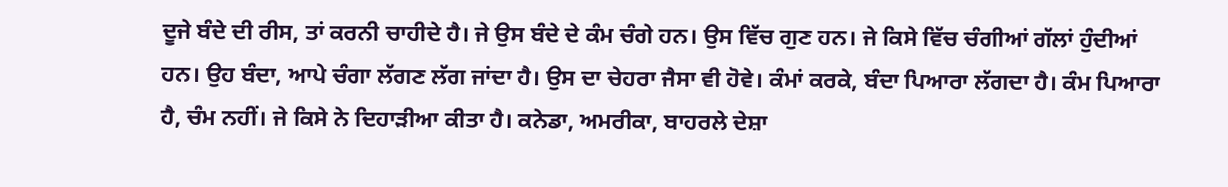ਦੂਜੇ ਬੰਦੇ ਦੀ ਰੀਸ, ਤਾਂ ਕਰਨੀ ਚਾਹੀਦੇ ਹੈ। ਜੇ ਉਸ ਬੰਦੇ ਦੇ ਕੰਮ ਚੰਗੇ ਹਨ। ਉਸ ਵਿੱਚ ਗੁਣ ਹਨ। ਜੇ ਕਿਸੇ ਵਿੱਚ ਚੰਗੀਆਂ ਗੱਲਾਂ ਹੁੰਦੀਆਂ ਹਨ। ਉਹ ਬੰਦਾ, ਆਪੇ ਚੰਗਾ ਲੱਗਣ ਲੱਗ ਜਾਂਦਾ ਹੈ। ਉਸ ਦਾ ਚੇਹਰਾ ਜੈਸਾ ਵੀ ਹੋਵੇ। ਕੰਮਾਂ ਕਰਕੇ, ਬੰਦਾ ਪਿਆਰਾ ਲੱਗਦਾ ਹੈ। ਕੰਮ ਪਿਆਰਾ ਹੈ, ਚੰਮ ਨਹੀਂ। ਜੇ ਕਿਸੇ ਨੇ ਦਿਹਾੜੀਆ ਕੀਤਾ ਹੈ। ਕਨੇਡਾ, ਅਮਰੀਕਾ, ਬਾਹਰਲੇ ਦੇਸ਼ਾ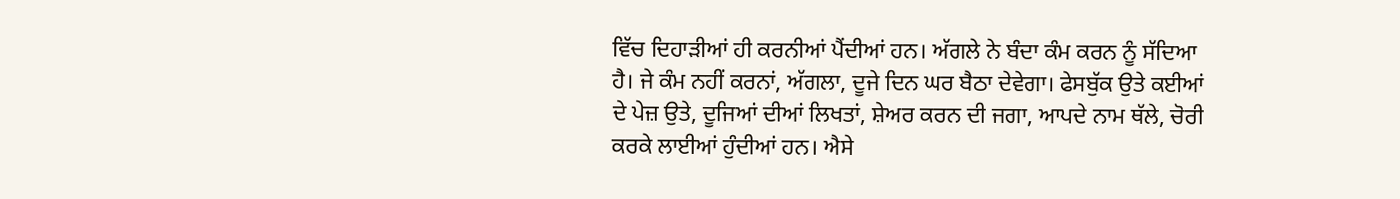ਵਿੱਚ ਦਿਹਾੜੀਆਂ ਹੀ ਕਰਨੀਆਂ ਪੈਂਦੀਆਂ ਹਨ। ਅੱਗਲੇ ਨੇ ਬੰਦਾ ਕੰਮ ਕਰਨ ਨੂੰ ਸੱਦਿਆ ਹੈ। ਜੇ ਕੰਮ ਨਹੀਂ ਕਰਨਾਂ, ਅੱਗਲਾ, ਦੂਜੇ ਦਿਨ ਘਰ ਬੈਠਾ ਦੇਵੇਗਾ। ਫੇਸਬੁੱਕ ਉਤੇ ਕਈਆਂ ਦੇ ਪੇਜ਼ ਉਤੇ, ਦੂਜਿਆਂ ਦੀਆਂ ਲਿਖਤਾਂ, ਸ਼ੇਅਰ ਕਰਨ ਦੀ ਜਗਾ, ਆਪਦੇ ਨਾਮ ਥੱਲੇ, ਚੋਰੀ ਕਰਕੇ ਲਾਈਆਂ ਹੁੰਦੀਆਂ ਹਨ। ਐਸੇ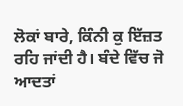ਲੋਕਾਂ ਬਾਰੇ, ਕਿੰਨੀ ਕੁ ਇੱਜ਼ਤ ਰਹਿ ਜਾਂਦੀ ਹੈ। ਬੰਦੇ ਵਿੱਚ ਜੋ ਆਦਤਾਂ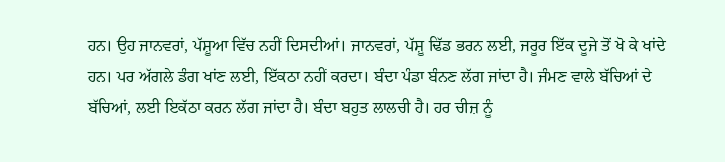ਹਨ। ਉਹ ਜਾਨਵਰਾਂ, ਪੱਸ਼ੂਆ ਵਿੱਚ ਨਹੀਂ ਦਿਸਦੀਆਂ। ਜਾਨਵਰਾਂ, ਪੱਸ਼ੂ ਢਿੱਡ ਭਰਨ ਲਈ, ਜਰੂਰ ਇੱਕ ਦੂਜੇ ਤੋਂ ਖੋ ਕੇ ਖਾਂਦੇ ਹਨ। ਪਰ ਅੱਗਲੇ ਡੰਗ ਖਾਂਣ ਲਈ, ਇੱਕਠਾ ਨਹੀਂ ਕਰਦਾ। ਬੰਦਾ ਪੰਡਾ ਬੰਨਣ ਲੱਗ ਜਾਂਦਾ ਹੈ। ਜੰਮਣ ਵਾਲੇ ਬੱਚਿਆਂ ਦੇ ਬੱਚਿਆਂ, ਲਈ ਇਕੱਠਾ ਕਰਨ ਲੱਗ ਜਾਂਦਾ ਹੈ। ਬੰਦਾ ਬਹੁਤ ਲਾਲਚੀ ਹੈ। ਹਰ ਚੀਜ਼ ਨੂੰ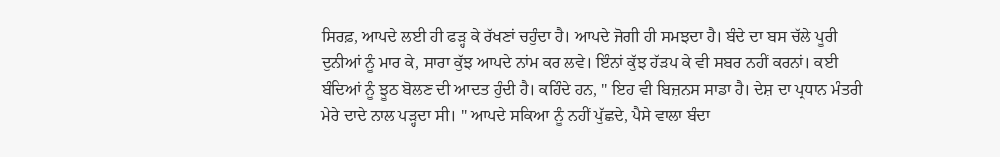ਸਿਰਫ਼, ਆਪਦੇ ਲਈ ਹੀ ਫੜ੍ਹ ਕੇ ਰੱਖਣਾਂ ਚਹੁੰਦਾ ਹੈ। ਆਪਦੇ ਜੋਗੀ ਹੀ ਸਮਝਦਾ ਹੈ। ਬੰਦੇ ਦਾ ਬਸ ਚੱਲੇ ਪੂਰੀ ਦੁਨੀਆਂ ਨੂੰ ਮਾਰ ਕੇ, ਸਾਰਾ ਕੁੱਝ ਆਪਦੇ ਨਾਂਮ ਕਰ ਲਵੇ। ਇੰਨਾਂ ਕੁੱਝ ਹੱੜਪ ਕੇ ਵੀ ਸਬਰ ਨਹੀਂ ਕਰਨਾਂ। ਕਈ ਬੰਦਿਆਂ ਨੂੰ ਝੂਠ ਬੋਲਣ ਦੀ ਆਦਤ ਹੁੰਦੀ ਹੈ। ਕਹਿੰਦੇ ਹਨ, " ਇਹ ਵੀ ਬਿਜ਼ਨਸ ਸਾਡਾ ਹੈ। ਦੇਸ਼ ਦਾ ਪ੍ਰਧਾਨ ਮੰਤਰੀ ਮੇਰੇ ਦਾਦੇ ਨਾਲ ਪੜ੍ਹਦਾ ਸੀ। " ਆਪਦੇ ਸਕਿਆ ਨੂੰ ਨਹੀਂ ਪੁੱਛਦੇ, ਪੈਸੇ ਵਾਲਾ ਬੰਦਾ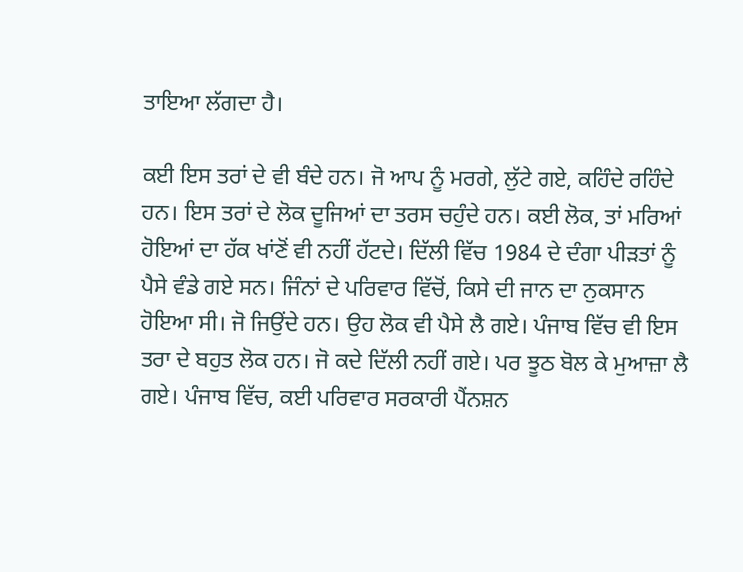ਤਾਇਆ ਲੱਗਦਾ ਹੈ।

ਕਈ ਇਸ ਤਰਾਂ ਦੇ ਵੀ ਬੰਦੇ ਹਨ। ਜੋ ਆਪ ਨੂੰ ਮਰਗੇ, ਲੁੱਟੇ ਗਏ, ਕਹਿੰਦੇ ਰਹਿੰਦੇ ਹਨ। ਇਸ ਤਰਾਂ ਦੇ ਲੋਕ ਦੂਜਿਆਂ ਦਾ ਤਰਸ ਚਹੁੰਦੇ ਹਨ। ਕਈ ਲੋਕ, ਤਾਂ ਮਰਿਆਂ ਹੋਇਆਂ ਦਾ ਹੱਕ ਖਾਂਣੋਂ ਵੀ ਨਹੀਂ ਹੱਟਦੇ। ਦਿੱਲੀ ਵਿੱਚ 1984 ਦੇ ਦੰਗਾ ਪੀੜਤਾਂ ਨੂੰ ਪੈਸੇ ਵੰਡੇ ਗਏ ਸਨ। ਜਿੰਨਾਂ ਦੇ ਪਰਿਵਾਰ ਵਿੱਚੋਂ, ਕਿਸੇ ਦੀ ਜਾਨ ਦਾ ਨੁਕਸਾਨ ਹੋਇਆ ਸੀ। ਜੋ ਜਿਉਂਦੇ ਹਨ। ਉਹ ਲੋਕ ਵੀ ਪੈਸੇ ਲੈ ਗਏ। ਪੰਜਾਬ ਵਿੱਚ ਵੀ ਇਸ ਤਰਾ ਦੇ ਬਹੁਤ ਲੋਕ ਹਨ। ਜੋ ਕਦੇ ਦਿੱਲੀ ਨਹੀਂ ਗਏ। ਪਰ ਝੂਠ ਬੋਲ ਕੇ ਮੁਆਜ਼ਾ ਲੈ ਗਏ। ਪੰਜਾਬ ਵਿੱਚ, ਕਈ ਪਰਿਵਾਰ ਸਰਕਾਰੀ ਪੈਂਨਸ਼ਨ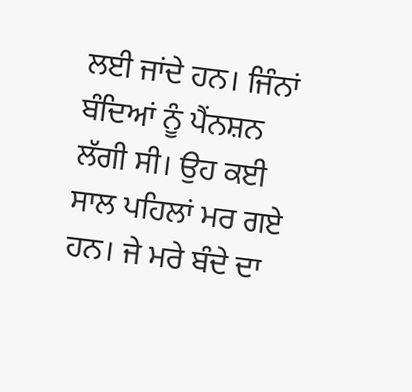ਲਈ ਜਾਂਦੇ ਹਨ। ਜਿੰਨਾਂ ਬੰਦਿਆਂ ਨੂੰ ਪੈਂਨਸ਼ਨ ਲੱਗੀ ਸੀ। ਉਹ ਕਈ ਸਾਲ ਪਹਿਲਾਂ ਮਰ ਗਏ ਹਨ। ਜੇ ਮਰੇ ਬੰਦੇ ਦਾ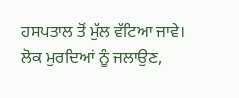ਹਸਪਤਾਲ ਤੋਂ ਮੁੱਲ ਵੱਟਿਆ ਜਾਵੇ। ਲੋਕ ਮੁਰਦਿਆਂ ਨੂੰ ਜਲਾਉਣ,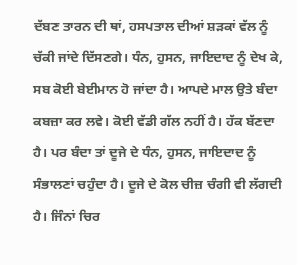ਦੱਬਣ ਤਾਰਨ ਦੀ ਥਾਂ, ਹਸਪਤਾਲ ਦੀਆਂ ਸ਼ੜਕਾਂ ਵੱਲ ਨੂੰ ਚੱਕੀ ਜਾਂਦੇ ਦਿੱਸਣਗੇ। ਧੰਨ, ਹੁਸਨ, ਜਾਇਦਾਦ ਨੂੰ ਦੇਖ ਕੇ, ਸਬ ਕੋਈ ਬੇਈਮਾਨ ਹੋ ਜਾਂਦਾ ਹੈ। ਆਪਦੇ ਮਾਲ ਉਤੇ ਬੰਦਾ ਕਬਜ਼ਾ ਕਰ ਲਵੇ। ਕੋਈ ਵੱਡੀ ਗੱਲ ਨਹੀਂ ਹੈ। ਹੱਕ ਬੱਣਦਾ ਹੈ। ਪਰ ਬੰਦਾ ਤਾਂ ਦੂਜੇ ਦੇ ਧੰਨ, ਹੁਸਨ, ਜਾਇਦਾਦ ਨੂੰ ਸੰਭਾਲਣਾਂ ਚਹੁੰਦਾ ਹੈ। ਦੂਜੇ ਦੇ ਕੋਲ ਚੀਜ਼ ਚੰਗੀ ਵੀ ਲੱਗਦੀ ਹੈ। ਜਿੰਨਾਂ ਚਿਰ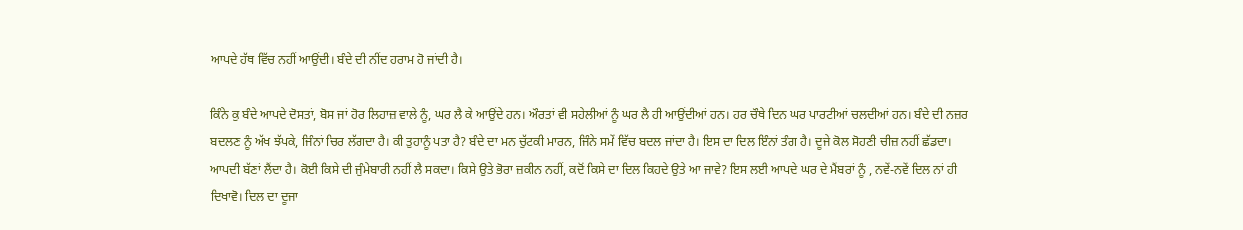ਆਪਦੇ ਹੱਥ ਵਿੱਚ ਨਹੀਂ ਆਉਂਦੀ। ਬੰਦੇ ਦੀ ਨੀਂਦ ਹਰਾਮ ਹੋ ਜਾਂਦੀ ਹੈ।

ਕਿੰਨੇ ਕੁ ਬੰਦੇ ਆਪਦੇ ਦੋਸਤਾਂ, ਬੋਸ ਜਾਂ ਹੋਰ ਲਿਹਾਜ਼ ਵਾਲੇ ਨੂੰ, ਘਰ ਲੈ ਕੇ ਆਉਂਦੇ ਹਨ। ਔਰਤਾਂ ਵੀ ਸਹੇਲੀਆਂ ਨੂੰ ਘਰ ਲੈ ਹੀ ਆਉਂਦੀਆਂ ਹਨ। ਹਰ ਚੌਥੇ ਦਿਨ ਘਰ ਪਾਰਟੀਆਂ ਚਲਦੀਆਂ ਹਨ। ਬੰਦੇ ਦੀ ਨਜ਼ਰ ਬਦਲਣ ਨੂੰ ਅੱਖ ਝੱਪਕੇ, ਜਿੰਨਾਂ ਚਿਰ ਲੱਗਦਾ ਹੈ। ਕੀ ਤੁਹਾਨੂੰ ਪਤਾ ਹੈ? ਬੰਦੇ ਦਾ ਮਨ ਚੁੱਟਕੀ ਮਾਰਨ, ਜਿੰਨੇ ਸਮੇਂ ਵਿੱਚ ਬਦਲ ਜਾਂਦਾ ਹੈ। ਇਸ ਦਾ ਦਿਲ ਇੰਨਾਂ ਤੰਗ ਹੈ। ਦੂਜੇ ਕੋਲ ਸੋਹਣੀ ਚੀਜ਼ ਨਹੀਂ ਛੱਡਦਾ। ਆਪਦੀ ਬੱਣਾਂ ਲੈਂਦਾ ਹੈ। ਕੋਈ ਕਿਸੇ ਦੀ ਜੁੰਮੇਬਾਰੀ ਨਹੀਂ ਲੈ ਸਕਦਾ। ਕਿਸੇ ਉਤੇ ਭੋਰਾ ਜ਼ਕੀਨ ਨਹੀਂ, ਕਦੋਂ ਕਿਸੇ ਦਾ ਦਿਲ ਕਿਹਦੇ ਉਤੇ ਆ ਜਾਵੇ? ਇਸ ਲਈ ਆਪਦੇ ਘਰ ਦੇ ਮੈਂਬਰਾਂ ਨੂੰ , ਨਵੇਂ-ਨਵੇਂ ਦਿਲ ਨਾਂ ਹੀ ਦਿਖਾਵੋ। ਦਿਲ ਦਾ ਦੂਜਾ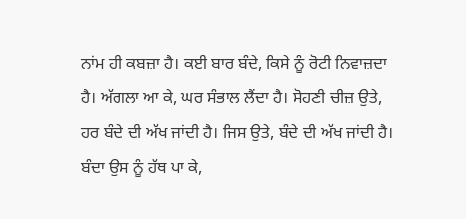ਨਾਂਮ ਹੀ ਕਬਜ਼ਾ ਹੈ। ਕਈ ਬਾਰ ਬੰਦੇ, ਕਿਸੇ ਨੂੰ ਰੋਟੀ ਨਿਵਾਜ਼ਦਾ ਹੈ। ਅੱਗਲਾ ਆ ਕੇ, ਘਰ ਸੰਭਾਲ ਲੈਂਦਾ ਹੈ। ਸੋਹਣੀ ਚੀਜ਼ ਉਤੇ, ਹਰ ਬੰਦੇ ਦੀ ਅੱਖ ਜਾਂਦੀ ਹੈ। ਜਿਸ ਉਤੇ, ਬੰਦੇ ਦੀ ਅੱਖ ਜਾਂਦੀ ਹੈ। ਬੰਦਾ ਉਸ ਨੂੰ ਹੱਥ ਪਾ ਕੇ,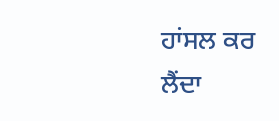ਹਾਂਸਲ ਕਰ ਲੈਂਦਾ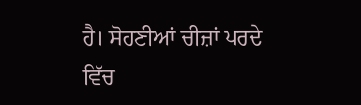ਹੈ। ਸੋਹਣੀਆਂ ਚੀਜ਼ਾਂ ਪਰਦੇ ਵਿੱਚ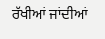ਰੱਖੀਆਂ ਜਾਂਦੀਆਂ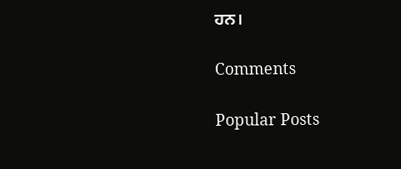ਹਨ।

Comments

Popular Posts